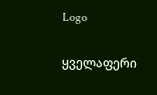Logo

ყველაფერი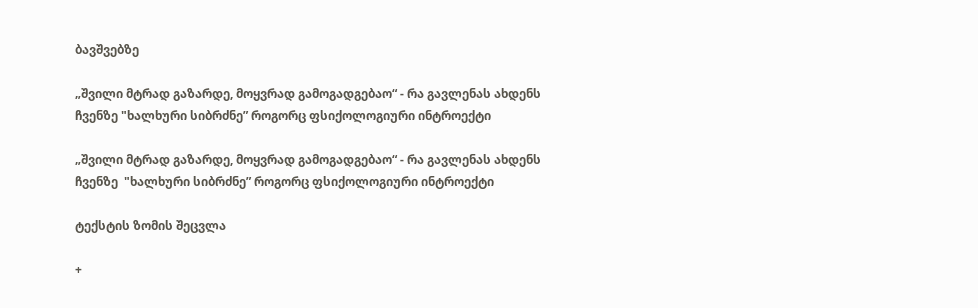ბავშვებზე

„შვილი მტრად გაზარდე, მოყვრად გამოგადგებაო“ - რა გავლენას ახდენს ჩვენზე "ხალხური სიბრძნე” როგორც ფსიქოლოგიური ინტროექტი

„შვილი მტრად გაზარდე, მოყვრად გამოგადგებაო“ - რა გავლენას ახდენს ჩვენზე  "ხალხური სიბრძნე” როგორც ფსიქოლოგიური ინტროექტი

ტექსტის ზომის შეცვლა

+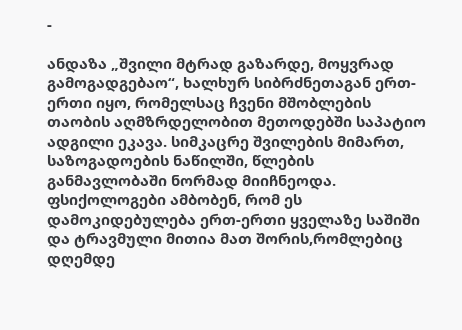-

ანდაზა „შვილი მტრად გაზარდე, მოყვრად გამოგადგებაო“, ხალხურ სიბრძნეთაგან ერთ-ერთი იყო, რომელსაც ჩვენი მშობლების თაობის აღმზრდელობით მეთოდებში საპატიო ადგილი ეკავა. სიმკაცრე შვილების მიმართ, საზოგადოების ნაწილში, წლების განმავლობაში ნორმად მიიჩნეოდა. ფსიქოლოგები ამბობენ, რომ ეს დამოკიდებულება ერთ-ერთი ყველაზე საშიში და ტრავმული მითია მათ შორის,რომლებიც დღემდე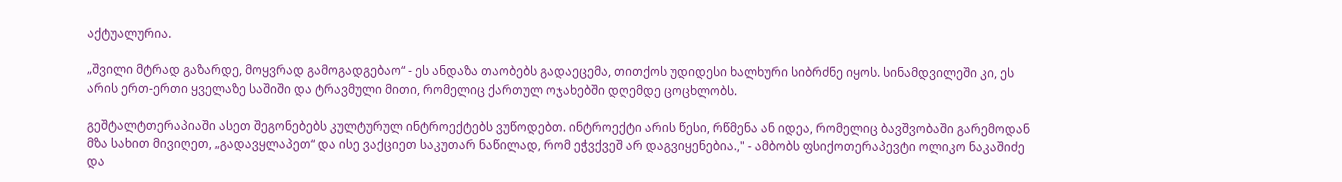აქტუალურია.

„შვილი მტრად გაზარდე, მოყვრად გამოგადგებაო“ - ეს ანდაზა თაობებს გადაეცემა, თითქოს უდიდესი ხალხური სიბრძნე იყოს. სინამდვილეში კი, ეს არის ერთ-ერთი ყველაზე საშიში და ტრავმული მითი, რომელიც ქართულ ოჯახებში დღემდე ცოცხლობს.

გეშტალტთერაპიაში ასეთ შეგონებებს კულტურულ ინტროექტებს ვუწოდებთ. ინტროექტი არის წესი, რწმენა ან იდეა, რომელიც ბავშვობაში გარემოდან მზა სახით მივიღეთ, „გადავყლაპეთ“ და ისე ვაქციეთ საკუთარ ნაწილად, რომ ეჭვქვეშ არ დაგვიყენებია.," - ამბობს ფსიქოთერაპევტი ოლიკო ნაკაშიძე და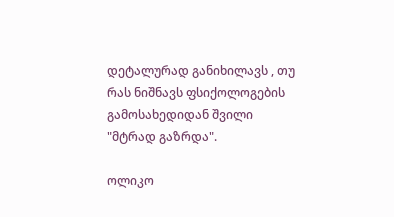დეტალურად განიხილავს , თუ რას ნიშნავს ფსიქოლოგების გამოსახედიდან შვილი "მტრად გაზრდა".

ოლიკო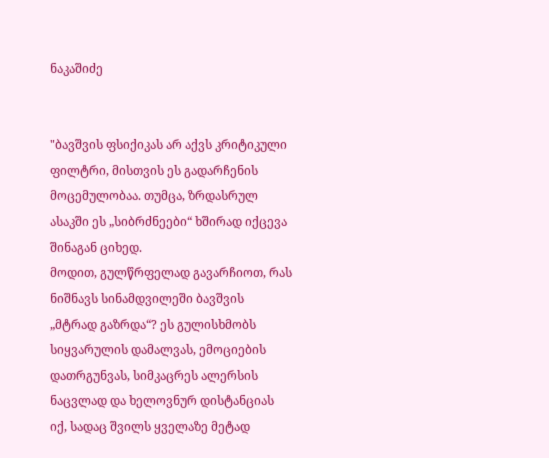ნაკაშიძე


"ბავშვის ფსიქიკას არ აქვს კრიტიკული ფილტრი, მისთვის ეს გადარჩენის მოცემულობაა. თუმცა, ზრდასრულ ასაკში ეს „სიბრძნეები“ ხშირად იქცევა შინაგან ციხედ.
მოდით, გულწრფელად გავარჩიოთ, რას ნიშნავს სინამდვილეში ბავშვის „მტრად გაზრდა“? ეს გულისხმობს სიყვარულის დამალვას, ემოციების დათრგუნვას, სიმკაცრეს ალერსის ნაცვლად და ხელოვნურ დისტანციას იქ, სადაც შვილს ყველაზე მეტად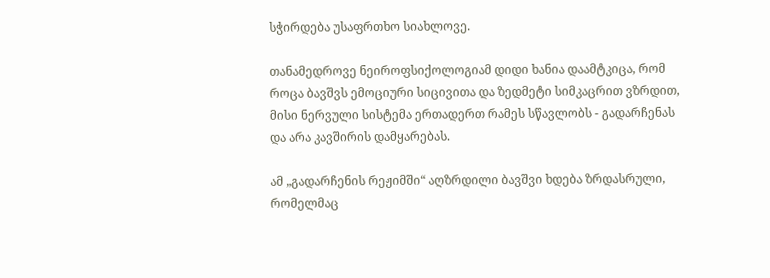სჭირდება უსაფრთხო სიახლოვე.

თანამედროვე ნეიროფსიქოლოგიამ დიდი ხანია დაამტკიცა, რომ როცა ბავშვს ემოციური სიცივითა და ზედმეტი სიმკაცრით ვზრდით, მისი ნერვული სისტემა ერთადერთ რამეს სწავლობს - გადარჩენას და არა კავშირის დამყარებას.

ამ „გადარჩენის რეჟიმში“ აღზრდილი ბავშვი ხდება ზრდასრული, რომელმაც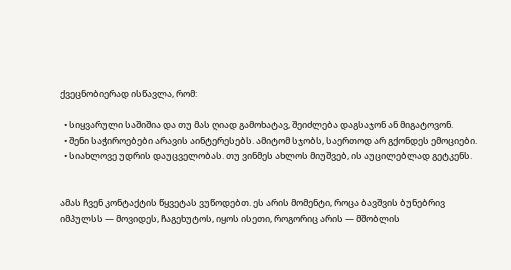ქვეცნობიერად ისწავლა, რომ:

  • სიყვარული საშიშია და თუ მას ღიად გამოხატავ, შეიძლება დაგსაჯონ ან მიგატოვონ.
  • შენი საჭიროებები არავის აინტერესებს. ამიტომ სჯობს, საერთოდ არ გქონდეს ემოციები.
  • სიახლოვე უდრის დაუცველობას. თუ ვინმეს ახლოს მიუშვებ, ის აუცილებლად გეტკენს.


ამას ჩვენ კონტაქტის წყვეტას ვუწოდებთ. ეს არის მომენტი, როცა ბავშვის ბუნებრივ იმპულსს — მოვიდეს, ჩაგეხუტოს, იყოს ისეთი, როგორიც არის — მშობლის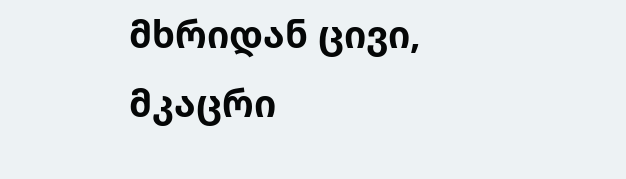მხრიდან ცივი, მკაცრი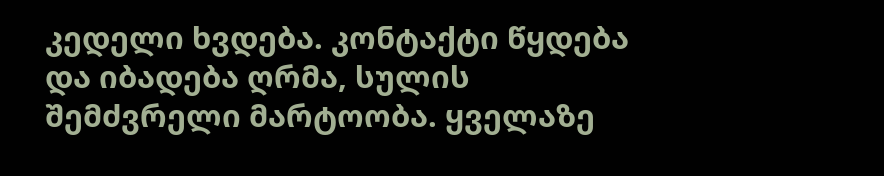კედელი ხვდება. კონტაქტი წყდება და იბადება ღრმა, სულის შემძვრელი მარტოობა. ყველაზე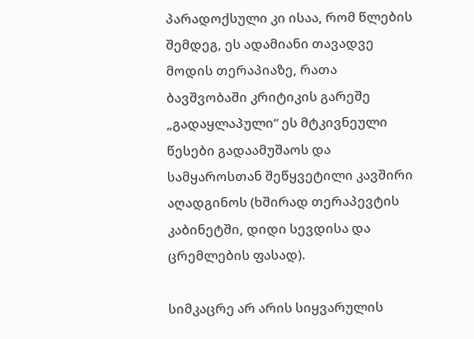პარადოქსული კი ისაა, რომ წლების შემდეგ, ეს ადამიანი თავადვე მოდის თერაპიაზე, რათა ბავშვობაში კრიტიკის გარეშე „გადაყლაპული“ ეს მტკივნეული წესები გადაამუშაოს და სამყაროსთან შეწყვეტილი კავშირი აღადგინოს (ხშირად თერაპევტის კაბინეტში, დიდი სევდისა და ცრემლების ფასად).

სიმკაცრე არ არის სიყვარულის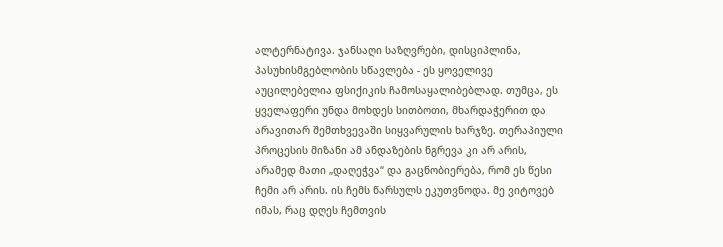ალტერნატივა. ჯანსაღი საზღვრები, დისციპლინა, პასუხისმგებლობის სწავლება - ეს ყოველივე აუცილებელია ფსიქიკის ჩამოსაყალიბებლად. თუმცა, ეს ყველაფერი უნდა მოხდეს სითბოთი, მხარდაჭერით და არავითარ შემთხვევაში სიყვარულის ხარჯზე. თერაპიული პროცესის მიზანი ამ ანდაზების ნგრევა კი არ არის, არამედ მათი „დაღეჭვა“ და გაცნობიერება, რომ ეს წესი ჩემი არ არის. ის ჩემს წარსულს ეკუთვნოდა. მე ვიტოვებ იმას, რაც დღეს ჩემთვის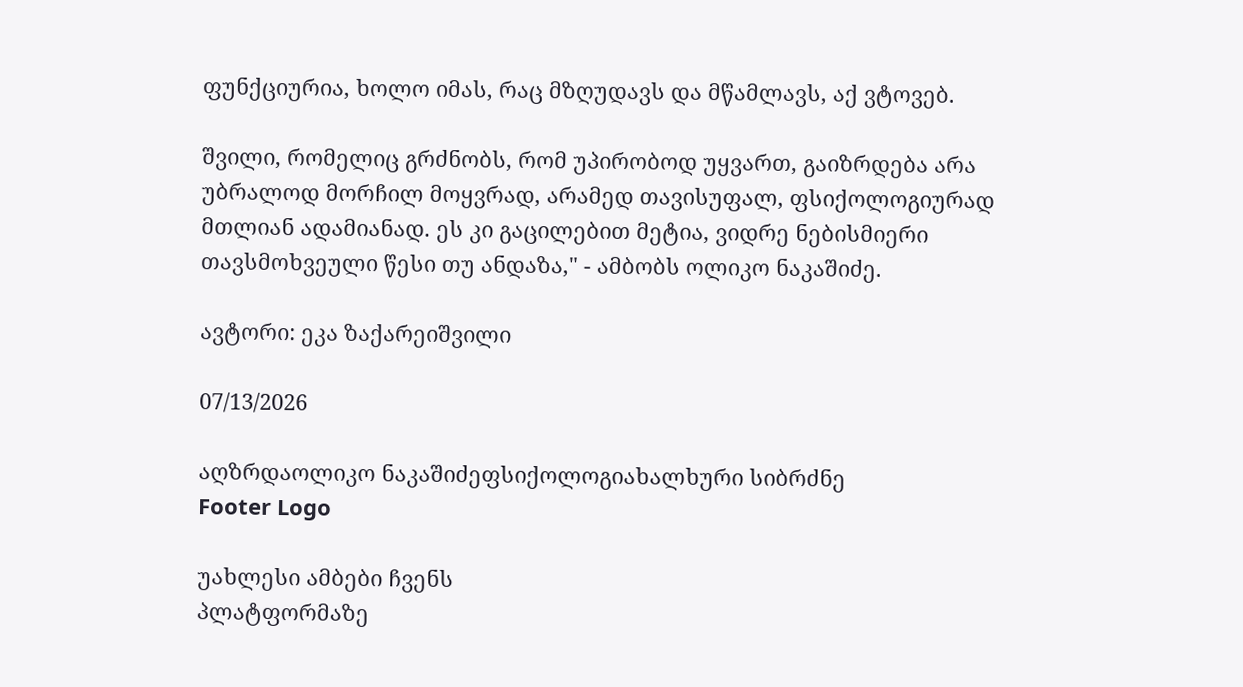ფუნქციურია, ხოლო იმას, რაც მზღუდავს და მწამლავს, აქ ვტოვებ.

შვილი, რომელიც გრძნობს, რომ უპირობოდ უყვართ, გაიზრდება არა უბრალოდ მორჩილ მოყვრად, არამედ თავისუფალ, ფსიქოლოგიურად მთლიან ადამიანად. ეს კი გაცილებით მეტია, ვიდრე ნებისმიერი თავსმოხვეული წესი თუ ანდაზა," - ამბობს ოლიკო ნაკაშიძე.

ავტორი: ეკა ზაქარეიშვილი

07/13/2026

აღზრდაოლიკო ნაკაშიძეფსიქოლოგიახალხური სიბრძნე
Footer Logo

უახლესი ამბები ჩვენს
პლატფორმაზე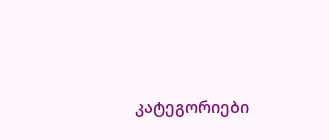კატეგორიები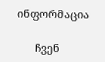ინფორმაცია

      ჩვენ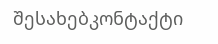შესახებკონტაქტი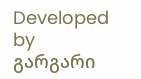Developed by გარგარი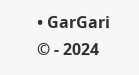• GarGari © - 2024